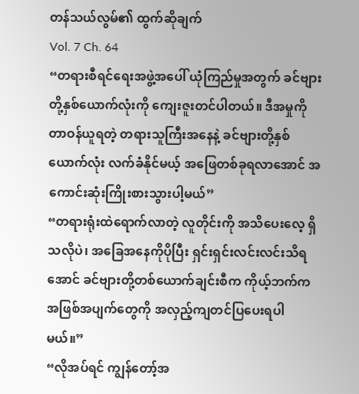တန်သယ်လွမ်၏ ထွက်ဆိုချက်
Vol. 7 Ch. 64
“တရားစီရင်ရေးအဖွဲ့အပေါ် ယုံကြည်မှုအတွက် ခင်ဗျားတို့နှစ်ယောက်လုံးကို ကျေးဇူးတင်ပါတယ်။ ဒီအမှုကိုတာဝန်ယူရတဲ့ တရားသူကြီးအနေနဲ့ ခင်ဗျားတို့နှစ်ယောက်လုံး လက်ခံနိုင်မယ့် အဖြေတစ်ခုရလာအောင် အကောင်းဆုံးကြိုးစားသွားပါ့မယ်”
“တရားရုံးထဲရောက်လာတဲ့ လူတိုင်းကို အသိပေးလေ့ ရှိသလိုပဲ၊ အခြေအနေကိုပိုပြီး ရှင်းရှင်းလင်းလင်းသိရအောင် ခင်ဗျားတို့တစ်ယောက်ချင်းစီက ကိုယ့်ဘက်ကအဖြစ်အပျက်တွေကို အလှည့်ကျတင်ပြပေးရပါမယ်။”
“လိုအပ်ရင် ကျွန်တော့်အ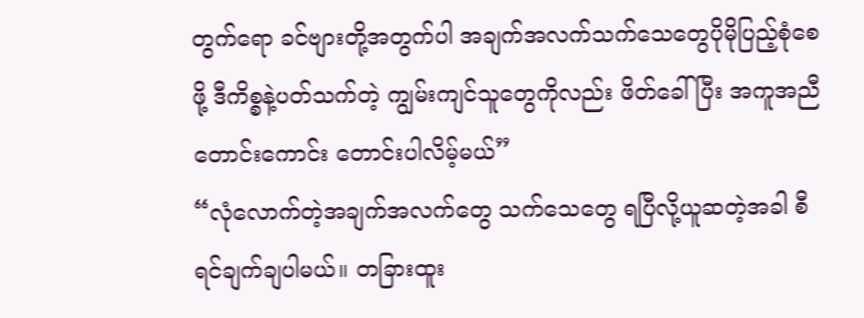တွက်ရော ခင်ဗျားတို့အတွက်ပါ အချက်အလက်သက်သေတွေပိုမိုပြည့်စုံစေဖို့ ဒီကိစ္စနဲ့ပတ်သက်တဲ့ ကျွမ်းကျင်သူတွေကိုလည်း ဖိတ်ခေါ်ပြီး အကူအညီတောင်းကောင်း တောင်းပါလိမ့်မယ်”
“လုံလောက်တဲ့အချက်အလက်တွေ သက်သေတွေ ရပြီလို့ယူဆတဲ့အခါ စီရင်ချက်ချပါမယ်။ တခြားထူး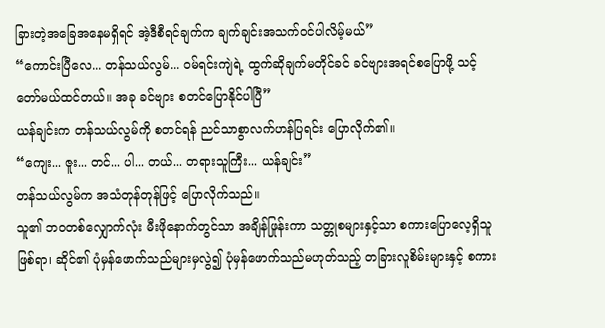ခြားတဲ့အခြေအနေမရှိရင် အဲ့ဒီစီရင်ချက်က ချက်ချင်းအသက်ဝင်ပါလိမ့်မယ်”
“ကောင်းပြီလေ... တန်သယ်လွမ်... ဝမ်ရင်းကျဲရဲ့ ထွက်ဆိုချက်မတိုင်ခင် ခင်ဗျားအရင်စပြောဖို့ သင့်တော်မယ်ထင်တယ်။ အခု ခင်ဗျား စတင်ပြောနိုင်ပါပြီ”
ယန်ချင်းက တန်သယ်လွမ်ကို စတင်ရန် ညင်သာစွာလက်ဟန်ပြရင်း ပြောလိုက်၏။
“ကျေး... ဇူး... တင်... ပါ... တယ်... တရားသူကြီး... ယန်ချင်း”
တန်သယ်လွမ်က အသံတုန်တုန်ဖြင့် ပြောလိုက်သည်။
သူ၏ ဘဝတစ်လျှောက်လုံး မီးဖိုနောက်တွင်သာ အချိန်ဖြုန်းကာ သတ္တုစများနှင့်သာ စကားပြောလေ့ရှိသူဖြစ်ရာ၊ ဆိုင်၏ ပုံမှန်ဖောက်သည်များမှလွဲ၍ ပုံမှန်ဖောက်သည်မဟုတ်သည့် တခြားလူစိမ်းများနှင့် စကား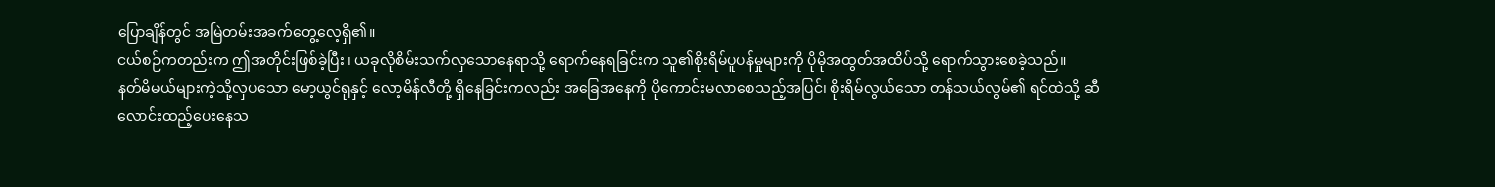ပြောချိန်တွင် အမြဲတမ်းအခက်တွေ့လေ့ရှိ၏။
ငယ်စဉ်ကတည်းက ဤအတိုင်းဖြစ်ခဲ့ပြီး၊ ယခုလိုစိမ်းသက်လှသောနေရာသို့ ရောက်နေရခြင်းက သူ၏စိုးရိမ်ပူပန်မှုများကို ပိုမိုအထွတ်အထိပ်သို့ ရောက်သွားစေခဲ့သည်။
နတ်မိမယ်များကဲ့သို့လှပသော မော့ယွင်ရုနှင့် လော့မိန်လီတို့ ရှိနေခြင်းကလည်း အခြေအနေကို ပိုကောင်းမလာစေသည့်အပြင်၊ စိုးရိမ်လွယ်သော တန်သယ်လွမ်၏ ရင်ထဲသို့ ဆီလောင်းထည့်ပေးနေသ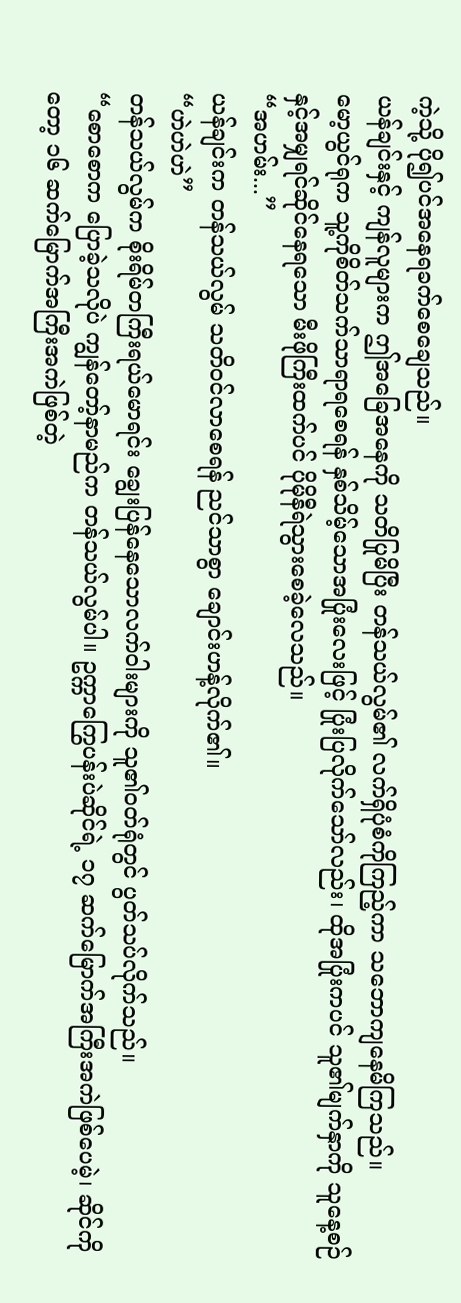ကဲ့သို့ ပို၍ပင်အနေရခက်စေချေသည်။
ယန်ချင်းနှင့် ကျန်လူများက ဤအခြေအနေကို သတိပြုမိပြီး တန်သယ်လွမ်၏ လက်ရှိပုံစံကိုကြည့်ကာ သဘောကျနေမိကြသည်။
မော့ယွင်ရုက သူ့ကိုစိတ်သက်သာရာရစေရန် နှစ်သိမ့်သောအပြုံးလေးဖြင့် ပြုံးပြလိုက်သော်လည်း၊ ထိုအပြုံးကပင် သူ၏မျက်နှာကို သူနေ့စဉ်နှင့်အမျှရင်ဆိုင်နေရသော မီးဖိုကြီးထက်ပင် ပိုမိုနီရဲသွားစေခဲ့လေသည်။
“အဟမ်း...”
ယန်ချင်းက တန်သယ်လွမ် သတိဝင်လာစေရန် ညင်သာစွာ ချောင်းဟန့်လိုက်၏။
“ဟဲဟဲဟဲ”
တန်သယ်လွမ်က စိုးရိမ်တကြီးရယ်မောရင်း ချွေးပြန်နေသောလက်ဝါးများကို သူ၏ဝတ်ရုံတွင် ပွတ်သပ်လိုက်သည်။
“စောစောက ပြောခဲ့သလိုပဲ ကျွန်တော့်နာမည်က တန်သယ်လွမ်ပါ။ ဥက္ကာကြွေပန်းပဲဆိုင်ရဲ့ ၁၇ ဆက်မြောက်အကြီးအကဲဖြစ်ပေမဲ့၊ ဆိုင်ကိုတော့ ၁၆ ဆက်မြောက်အကြီးအကဲဖြစ်တဲ့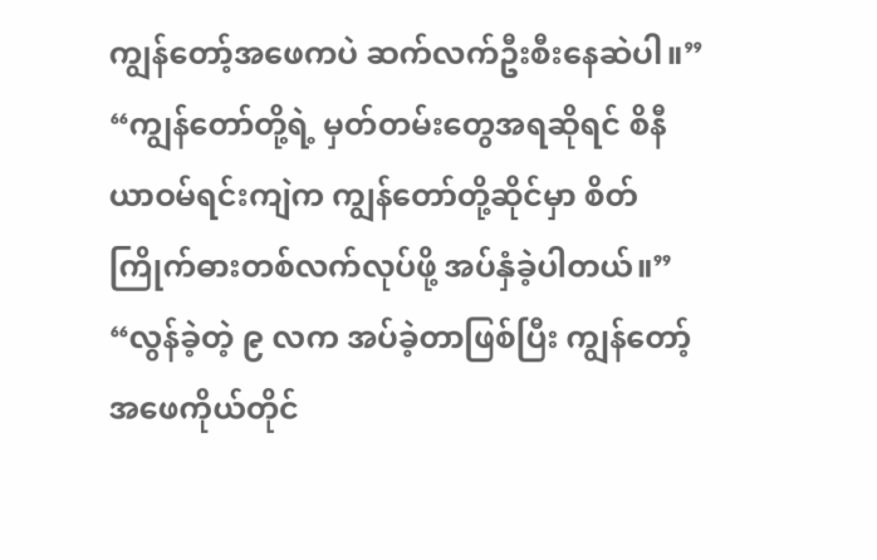ကျွန်တော့်အဖေကပဲ ဆက်လက်ဦးစီးနေဆဲပါ။”
“ကျွန်တော်တို့ရဲ့ မှတ်တမ်းတွေအရဆိုရင် စိနီယာဝမ်ရင်းကျဲက ကျွန်တော်တို့ဆိုင်မှာ စိတ်ကြိုက်ဓားတစ်လက်လုပ်ဖို့ အပ်နှံခဲ့ပါတယ်။”
“လွန်ခဲ့တဲ့ ၉ လက အပ်ခဲ့တာဖြစ်ပြီး ကျွန်တော့်အဖေကိုယ်တိုင်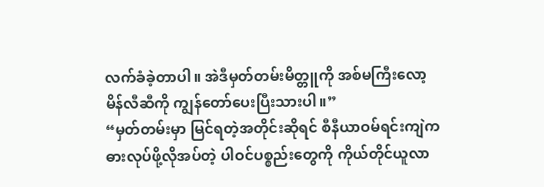လက်ခံခဲ့တာပါ။ အဲဒီမှတ်တမ်းမိတ္တူကို အစ်မကြီးလော့မိန်လီဆီကို ကျွန်တော်ပေးပြီးသားပါ။”
“မှတ်တမ်းမှာ မြင်ရတဲ့အတိုင်းဆိုရင် စီနီယာဝမ်ရင်းကျဲက ဓားလုပ်ဖို့လိုအပ်တဲ့ ပါဝင်ပစ္စည်းတွေကို ကိုယ်တိုင်ယူလာ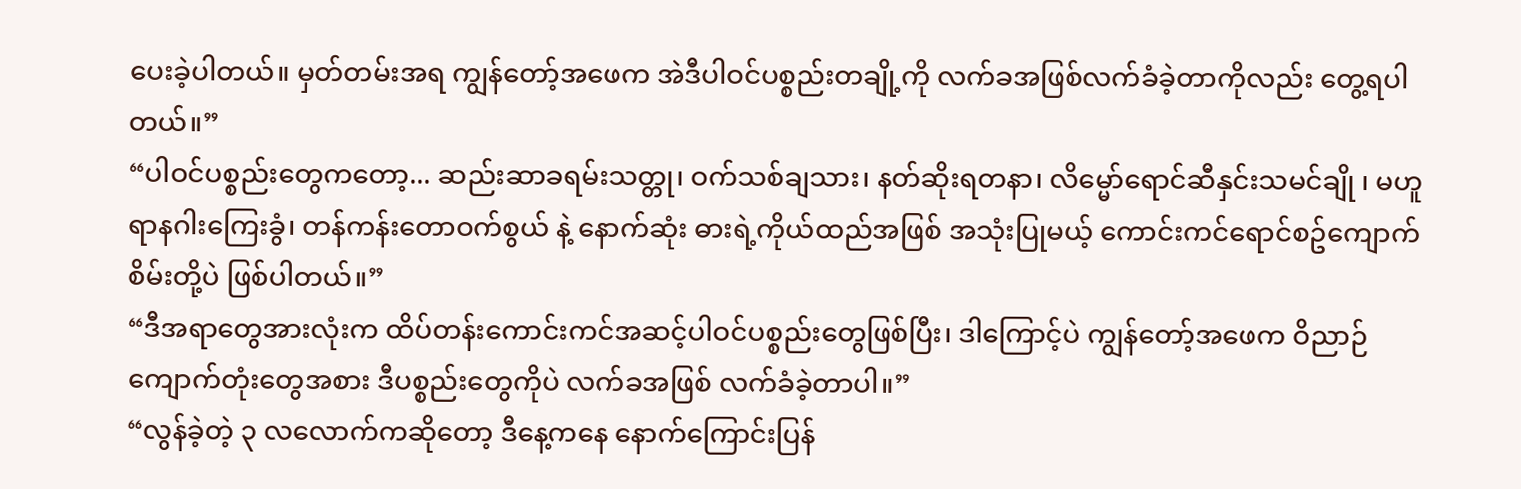ပေးခဲ့ပါတယ်။ မှတ်တမ်းအရ ကျွန်တော့်အဖေက အဲဒီပါဝင်ပစ္စည်းတချို့ကို လက်ခအဖြစ်လက်ခံခဲ့တာကိုလည်း တွေ့ရပါတယ်။”
“ပါဝင်ပစ္စည်းတွေကတော့... ဆည်းဆာခရမ်းသတ္တု၊ ဝက်သစ်ချသား၊ နတ်ဆိုးရတနာ၊ လိမ္မော်ရောင်ဆီနှင်းသမင်ချို ၊ မဟူရာနဂါးကြေးခွံ၊ တန်ကန်းတောဝက်စွယ် နဲ့ နောက်ဆုံး ဓားရဲ့ကိုယ်ထည်အဖြစ် အသုံးပြုမယ့် ကောင်းကင်ရောင်စဥ်ကျောက်စိမ်းတို့ပဲ ဖြစ်ပါတယ်။”
“ဒီအရာတွေအားလုံးက ထိပ်တန်းကောင်းကင်အဆင့်ပါဝင်ပစ္စည်းတွေဖြစ်ပြီး၊ ဒါကြောင့်ပဲ ကျွန်တော့်အဖေက ဝိညာဉ်ကျောက်တုံးတွေအစား ဒီပစ္စည်းတွေကိုပဲ လက်ခအဖြစ် လက်ခံခဲ့တာပါ။”
“လွန်ခဲ့တဲ့ ၃ လလောက်ကဆိုတော့ ဒီနေ့ကနေ နောက်ကြောင်းပြန်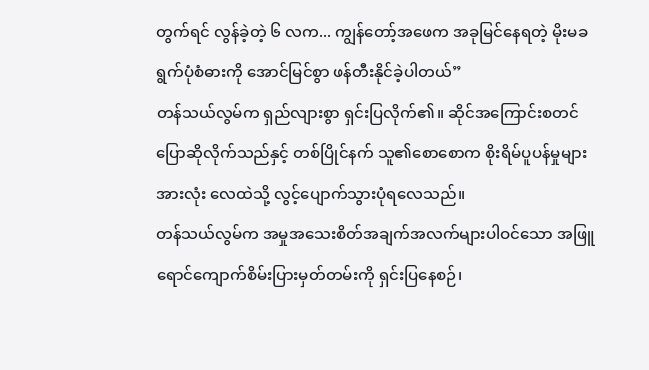တွက်ရင် လွန်ခဲ့တဲ့ ၆ လက... ကျွန်တော့်အဖေက အခုမြင်နေရတဲ့ မိုးမခရွက်ပုံစံဓားကို အောင်မြင်စွာ ဖန်တီးနိုင်ခဲ့ပါတယ်”
တန်သယ်လွမ်က ရှည်လျားစွာ ရှင်းပြလိုက်၏။ ဆိုင်အကြောင်းစတင်ပြောဆိုလိုက်သည်နှင့် တစ်ပြိုင်နက် သူ၏စောစောက စိုးရိမ်ပူပန်မှုများအားလုံး လေထဲသို့ လွင့်ပျောက်သွားပုံရလေသည်။
တန်သယ်လွမ်က အမှုအသေးစိတ်အချက်အလက်များပါဝင်သော အဖြူရောင်ကျောက်စိမ်းပြားမှတ်တမ်းကို ရှင်းပြနေစဉ်၊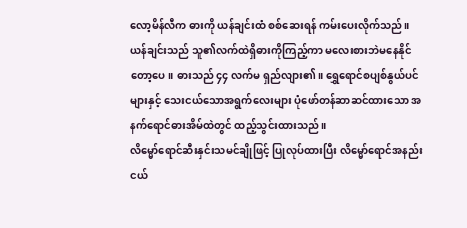လော့မိန်လီက ဓားကို ယန်ချင်းထံ စစ်ဆေးရန် ကမ်းပေးလိုက်သည်။
ယန်ချင်းသည် သူ၏လက်ထဲရှိဓားကိုကြည့်ကာ မလေးစားဘဲမနေနိုင်တော့ပေ။ ဓားသည် ၄၄ လက်မ ရှည်လျား၏။ ရွှေရောင်စပျစ်နွယ်ပင်များနှင့် သေးငယ်သောအရွက်လေးများ ပုံဖော်တန်ဆာဆင်ထားသော အနက်ရောင်ဓားအိမ်ထဲတွင် ထည့်သွင်းထားသည်။
လိမ္မော်ရောင်ဆီးနှင်းသမင်ချိုဖြင့် ပြုလုပ်ထားပြီး လိမ္မော်ရောင်အနည်းငယ်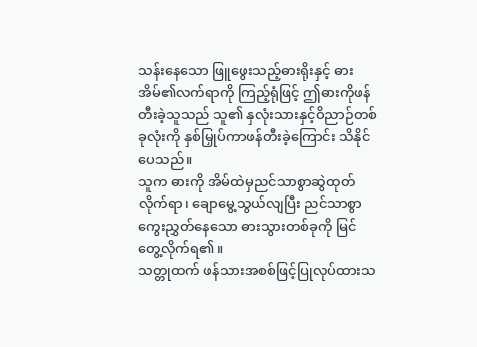သန်းနေသော ဖြူဖွေးသည့်ဓားရိုးနှင့် ဓားအိမ်၏လက်ရာကို ကြည့်ရုံဖြင့် ဤဓားကိုဖန်တီးခဲ့သူသည် သူ၏ နှလုံးသားနှင့်ဝိညာဉ်တစ်ခုလုံးကို နှစ်မြှုပ်ကာဖန်တီးခဲ့ကြောင်း သိနိုင်ပေသည်။
သူက ဓားကို အိမ်ထဲမှညင်သာစွာဆွဲထုတ်လိုက်ရာ၊ ချောမွေ့သွယ်လျပြီး ညင်သာစွာကွေးညွှတ်နေသော ဓားသွားတစ်ခုကို မြင်တွေ့လိုက်ရ၏။
သတ္တုထက် ဖန်သားအစစ်ဖြင့်ပြုလုပ်ထားသ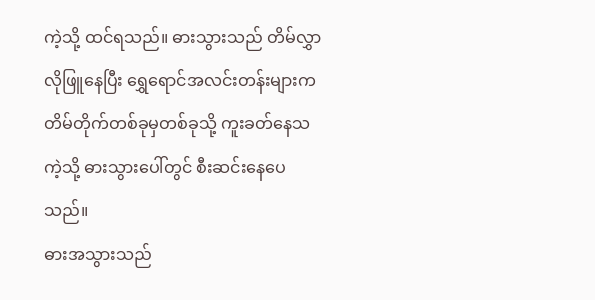ကဲ့သို့ ထင်ရသည်။ ဓားသွားသည် တိမ်လွှာလိုဖြူနေပြီး ရွှေရောင်အလင်းတန်းများက တိမ်တိုက်တစ်ခုမှတစ်ခုသို့ ကူးခတ်နေသကဲ့သို့ ဓားသွားပေါ်တွင် စီးဆင်းနေပေသည်။
ဓားအသွားသည်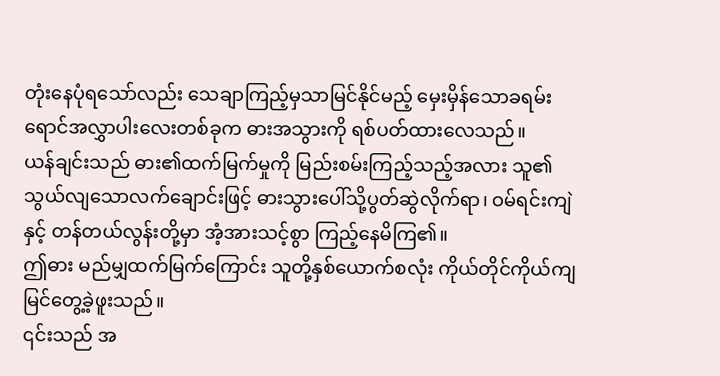တုံးနေပုံရသော်လည်း သေချာကြည့်မှသာမြင်နိုင်မည့် မှေးမှိန်သောခရမ်းရောင်အလွှာပါးလေးတစ်ခုက ဓားအသွားကို ရစ်ပတ်ထားလေသည်။
ယန်ချင်းသည် ဓား၏ထက်မြက်မှုကို မြည်းစမ်းကြည့်သည့်အလား သူ၏သွယ်လျသောလက်ချောင်းဖြင့် ဓားသွားပေါ်သို့ပွတ်ဆွဲလိုက်ရာ၊ ဝမ်ရင်းကျဲနှင့် တန်တယ်လွန်းတို့မှာ အံ့အားသင့်စွာ ကြည့်နေမိကြ၏။
ဤဓား မည်မျှထက်မြက်ကြောင်း သူတို့နှစ်ယောက်စလုံး ကိုယ်တိုင်ကိုယ်ကျ မြင်တွေ့ခဲ့ဖူးသည်။
၎င်းသည် အ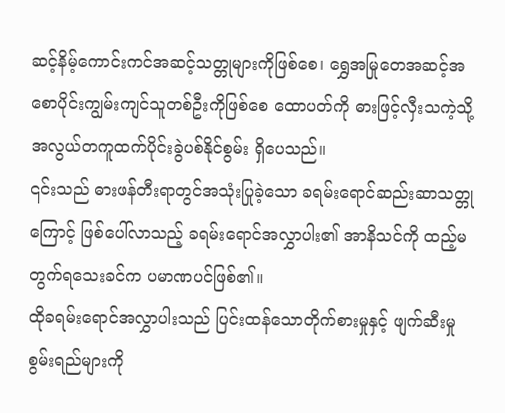ဆင့်နိမ့်ကောင်းကင်အဆင့်သတ္တုများကိုဖြစ်စေ၊ ရွှေအမြုတေအဆင့်အစောပိုင်းကျွမ်းကျင်သူတစ်ဦးကိုဖြစ်စေ ထောပတ်ကို ဓားဖြင့်လှီးသကဲ့သို့ အလွယ်တကူထက်ပိုင်းခွဲပစ်နိုင်စွမ်း ရှိပေသည်။
၎င်းသည် ဓားဖန်တီးရာတွင်အသုံးပြုခဲ့သော ခရမ်းရောင်ဆည်းဆာသတ္တုကြောင့် ဖြစ်ပေါ်လာသည့် ခရမ်းရောင်အလွှာပါး၏ အာနိသင်ကို ထည့်မတွက်ရသေးခင်က ပမာဏပင်ဖြစ်၏။
ထိုခရမ်းရောင်အလွှာပါးသည် ပြင်းထန်သောတိုက်စားမှုနှင့် ဖျက်ဆီးမှုစွမ်းရည်များကို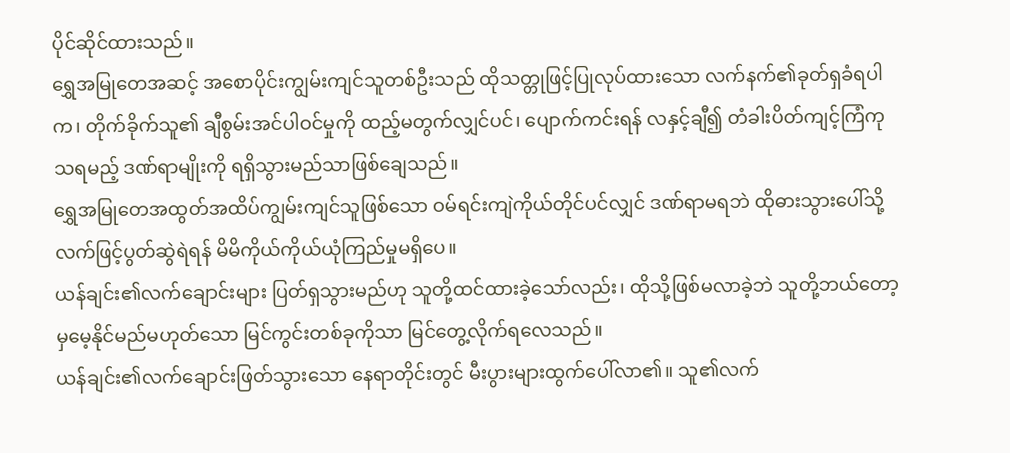ပိုင်ဆိုင်ထားသည်။
ရွှေအမြုတေအဆင့် အစောပိုင်းကျွမ်းကျင်သူတစ်ဦးသည် ထိုသတ္တုဖြင့်ပြုလုပ်ထားသော လက်နက်၏ခုတ်ရှခံရပါက၊ တိုက်ခိုက်သူ၏ ချီစွမ်းအင်ပါဝင်မှုကို ထည့်မတွက်လျှင်ပင်၊ ပျောက်ကင်းရန် လနှင့်ချီ၍ တံခါးပိတ်ကျင့်ကြံကုသရမည့် ဒဏ်ရာမျိုးကို ရရှိသွားမည်သာဖြစ်ချေသည်။
ရွှေအမြုတေအထွတ်အထိပ်ကျွမ်းကျင်သူဖြစ်သော ဝမ်ရင်းကျဲကိုယ်တိုင်ပင်လျှင် ဒဏ်ရာမရဘဲ ထိုဓားသွားပေါ်သို့ လက်ဖြင့်ပွတ်ဆွဲရဲရန် မိမိကိုယ်ကိုယ်ယုံကြည်မှုမရှိပေ။
ယန်ချင်း၏လက်ချောင်းများ ပြတ်ရှသွားမည်ဟု သူတို့ထင်ထားခဲ့သော်လည်း၊ ထိုသို့ဖြစ်မလာခဲ့ဘဲ သူတို့ဘယ်တော့မှမေ့နိုင်မည်မဟုတ်သော မြင်ကွင်းတစ်ခုကိုသာ မြင်တွေ့လိုက်ရလေသည်။
ယန်ချင်း၏လက်ချောင်းဖြတ်သွားသော နေရာတိုင်းတွင် မီးပွားများထွက်ပေါ်လာ၏။ သူ၏လက်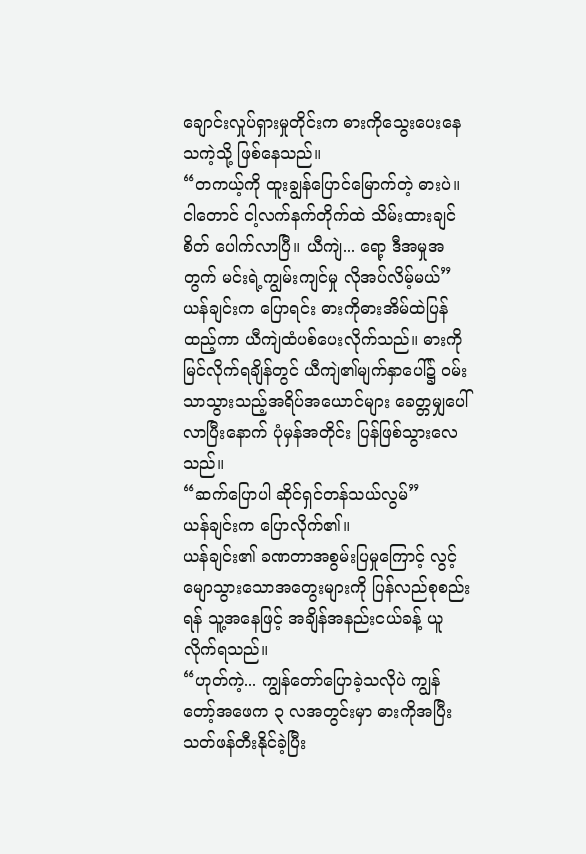ချောင်းလှုပ်ရှားမှုတိုင်းက ဓားကိုသွေးပေးနေသကဲ့သို့ ဖြစ်နေသည်။
“တကယ့်ကို ထူးချွန်ပြောင်မြောက်တဲ့ ဓားပဲ။ ငါတောင် ငါ့လက်နက်တိုက်ထဲ သိမ်းထားချင်စိတ် ပေါက်လာပြီ။ ယီကျဲ... ရော့ ဒီအမှုအတွက် မင်းရဲ့ကျွမ်းကျင်မှု လိုအပ်လိမ့်မယ်”
ယန်ချင်းက ပြောရင်း ဓားကိုဓားအိမ်ထဲပြန်ထည့်ကာ ယီကျဲထံပစ်ပေးလိုက်သည်။ ဓားကိုမြင်လိုက်ရချိန်တွင် ယီကျဲ၏မျက်နှာပေါ်၌ ဝမ်းသာသွားသည့်အရိပ်အယောင်များ ခေတ္တမျှပေါ်လာပြီးနောက် ပုံမှန်အတိုင်း ပြန်ဖြစ်သွားလေသည်။
“ဆက်ပြောပါ ဆိုင်ရှင်တန်သယ်လွမ်”
ယန်ချင်းက ပြောလိုက်၏။
ယန်ချင်း၏ ခဏတာအစွမ်းပြမှုကြောင့် လွင့်မျောသွားသောအတွေးများကို ပြန်လည်စုစည်းရန် သူ့အနေဖြင့် အချိန်အနည်းငယ်ခန့် ယူလိုက်ရသည်။
“ဟုတ်ကဲ့... ကျွန်တော်ပြောခဲ့သလိုပဲ ကျွန်တော့်အဖေက ၃ လအတွင်းမှာ ဓားကိုအပြီးသတ်ဖန်တီးနိုင်ခဲ့ပြီး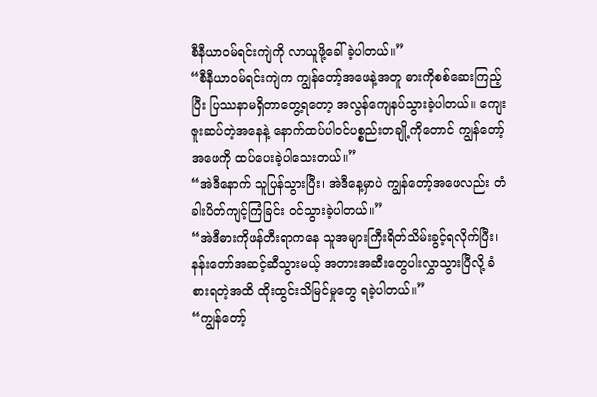စီနီယာဝမ်ရင်းကျဲကို လာယူဖို့ခေါ်ခဲ့ပါတယ်။”
“စီနီယာဝမ်ရင်းကျဲက ကျွန်တော့်အဖေနဲ့အတူ ဓားကိုစစ်ဆေးကြည့်ပြီး ပြဿနာမရှိတာတွေ့ရတော့ အလွန်ကျေနပ်သွားခဲ့ပါတယ်။ ကျေးဇူးဆပ်တဲ့အနေနဲ့ နောက်ထပ်ပါဝင်ပစ္စည်းတချို့ကိုတောင် ကျွန်တော့်အဖေကို ထပ်ပေးခဲ့ပါသေးတယ်။”
“အဲဒီနောက် သူပြန်သွားပြီး၊ အဲဒီနေ့မှာပဲ ကျွန်တော့်အဖေလည်း တံခါးပိတ်ကျင့်ကြံခြင်း ဝင်သွားခဲ့ပါတယ်။”
“အဲဒီဓားကိုဖန်တီးရာကနေ သူအများကြီးရိတ်သိမ်းခွင့်ရလိုက်ပြီး၊ နန်းတော်အဆင့်ဆီသွားမယ့် အတားအဆီးတွေပါးလွှာသွားပြီလို့ ခံစားရတဲ့အထိ ထိုးထွင်းသိမြင်မှုတွေ ရခဲ့ပါတယ်။”
“ကျွန်တော့်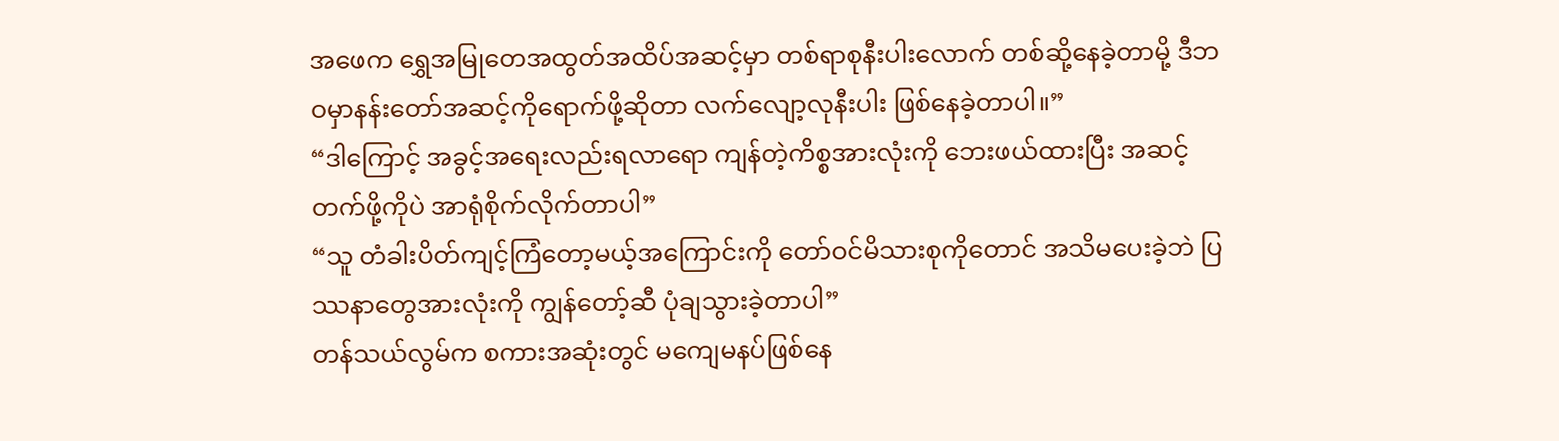အဖေက ရွှေအမြုတေအထွတ်အထိပ်အဆင့်မှာ တစ်ရာစုနီးပါးလောက် တစ်ဆို့နေခဲ့တာမို့ ဒီဘဝမှာနန်းတော်အဆင့်ကိုရောက်ဖို့ဆိုတာ လက်လျော့လုနီးပါး ဖြစ်နေခဲ့တာပါ။”
“ဒါကြောင့် အခွင့်အရေးလည်းရလာရော ကျန်တဲ့ကိစ္စအားလုံးကို ဘေးဖယ်ထားပြီး အဆင့်တက်ဖို့ကိုပဲ အာရုံစိုက်လိုက်တာပါ”
“သူ တံခါးပိတ်ကျင့်ကြံတော့မယ့်အကြောင်းကို တော်ဝင်မိသားစုကိုတောင် အသိမပေးခဲ့ဘဲ ပြဿနာတွေအားလုံးကို ကျွန်တော့်ဆီ ပုံချသွားခဲ့တာပါ”
တန်သယ်လွမ်က စကားအဆုံးတွင် မကျေမနပ်ဖြစ်နေ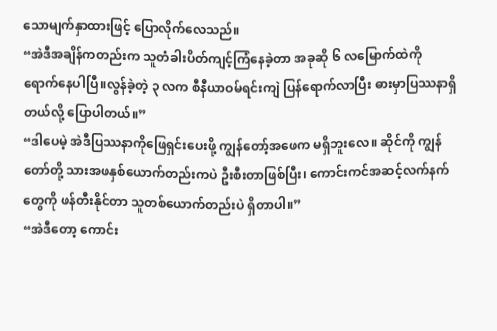သောမျက်နှာထားဖြင့် ပြောလိုက်လေသည်။
“အဲဒီအချိန်ကတည်းက သူတံခါးပိတ်ကျင့်ကြံနေခဲ့တာ အခုဆို ၆ လမြောက်ထဲကို ရောက်နေပါပြီ။လွန်ခဲ့တဲ့ ၃ လက စီနီယာဝမ်ရင်းကျဲ ပြန်ရောက်လာပြီး ဓားမှာပြဿနာရှိတယ်လို့ ပြောပါတယ်။”
“ဒါပေမဲ့ အဲဒီပြဿနာကိုဖြေရှင်းပေးဖို့ ကျွန်တော့်အဖေက မရှိဘူးလေ။ ဆိုင်ကို ကျွန်တော်တို့ သားအဖနှစ်ယောက်တည်းကပဲ ဦးစီးတာဖြစ်ပြီး၊ ကောင်းကင်အဆင့်လက်နက်တွေကို ဖန်တီးနိုင်တာ သူတစ်ယောက်တည်းပဲ ရှိတာပါ။”
“အဲဒီတော့ ကောင်း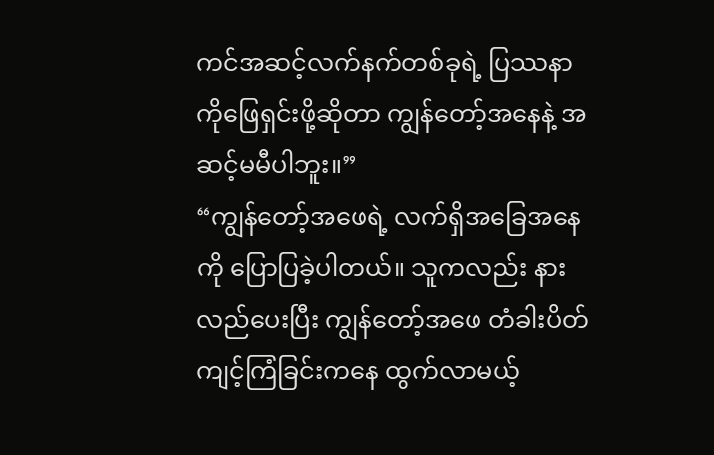ကင်အဆင့်လက်နက်တစ်ခုရဲ့ ပြဿနာကိုဖြေရှင်းဖို့ဆိုတာ ကျွန်တော့်အနေနဲ့ အဆင့်မမီပါဘူး။”
“ကျွန်တော့်အဖေရဲ့ လက်ရှိအခြေအနေကို ပြောပြခဲ့ပါတယ်။ သူကလည်း နားလည်ပေးပြီး ကျွန်တော့်အဖေ တံခါးပိတ်ကျင့်ကြံခြင်းကနေ ထွက်လာမယ့်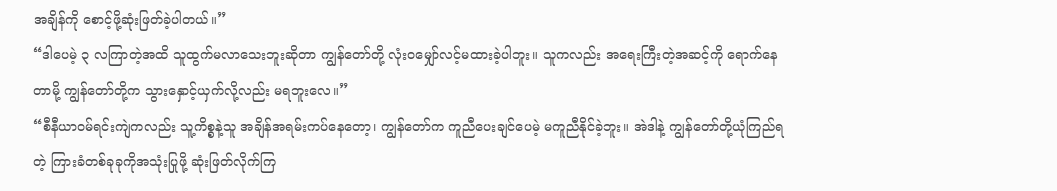အချိန်ကို စောင့်ဖို့ဆုံးဖြတ်ခဲ့ပါတယ်။”
“ဒါပေမဲ့ ၃ လကြာတဲ့အထိ သူထွက်မလာသေးဘူးဆိုတာ ကျွန်တော်တို့ လုံးဝမျှော်လင့်မထားခဲ့ပါဘူး။ သူကလည်း အရေးကြီးတဲ့အဆင့်ကို ရောက်နေတာမို့ ကျွန်တော်တို့က သွားနှောင့်ယှက်လို့လည်း မရဘူးလေ။”
“စီနီယာဝမ်ရင်းကျဲကလည်း သူ့ကိစ္စနဲ့သူ အချိန်အရမ်းကပ်နေတော့၊ ကျွန်တော်က ကူညီပေးချင်ပေမဲ့ မကူညီနိုင်ခဲ့ဘူး။ အဲဒါနဲ့ ကျွန်တော်တို့ယုံကြည်ရတဲ့ ကြားခံတစ်ခုခုကိုအသုံးပြုဖို့ ဆုံးဖြတ်လိုက်ကြ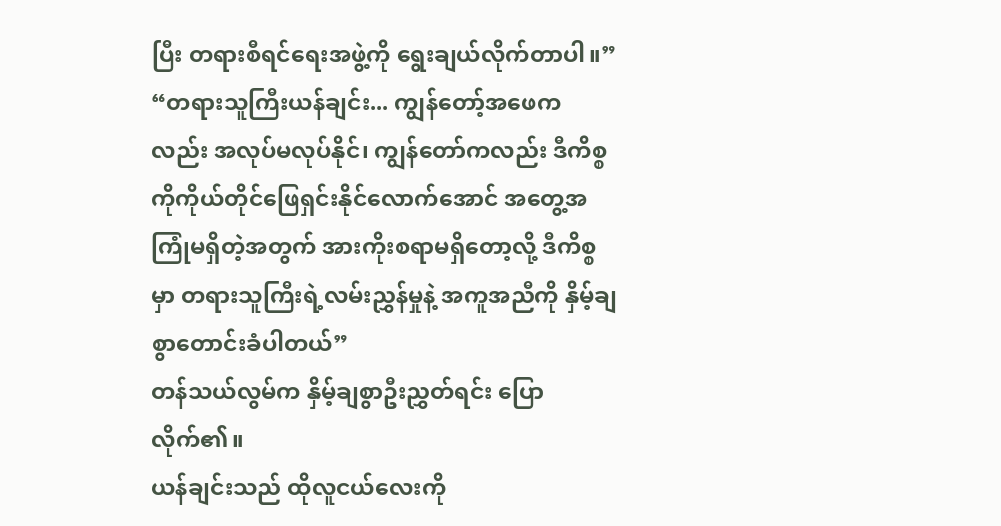ပြီး တရားစီရင်ရေးအဖွဲ့ကို ရွေးချယ်လိုက်တာပါ။”
“တရားသူကြီးယန်ချင်း... ကျွန်တော့်အဖေကလည်း အလုပ်မလုပ်နိုင်၊ ကျွန်တော်ကလည်း ဒီကိစ္စကိုကိုယ်တိုင်ဖြေရှင်းနိုင်လောက်အောင် အတွေ့အကြုံမရှိတဲ့အတွက် အားကိုးစရာမရှိတော့လို့ ဒီကိစ္စမှာ တရားသူကြီးရဲ့လမ်းညွှန်မှုနဲ့ အကူအညီကို နှိမ့်ချစွာတောင်းခံပါတယ်”
တန်သယ်လွမ်က နှိမ့်ချစွာဦးညွှတ်ရင်း ပြောလိုက်၏။
ယန်ချင်းသည် ထိုလူငယ်လေးကို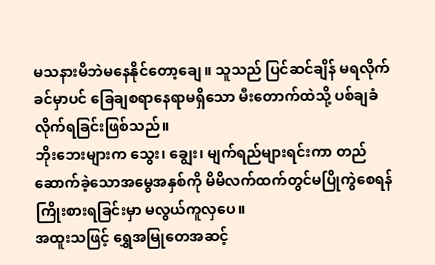မသနားမိဘဲမနေနိုင်တော့ချေ။ သူသည် ပြင်ဆင်ချိန် မရလိုက်ခင်မှာပင် ခြေချစရာနေရာမရှိသော မီးတောက်ထဲသို့ ပစ်ချခံလိုက်ရခြင်းဖြစ်သည်။
ဘိုးဘေးများက သွေး၊ ချွေး၊ မျက်ရည်များရင်းကာ တည်ဆောက်ခဲ့သောအမွေအနှစ်ကို မိမိလက်ထက်တွင်မပြိုကွဲစေရန် ကြိုးစားရခြင်းမှာ မလွယ်ကူလှပေ။
အထူးသဖြင့် ရွှေအမြုတေအဆင့်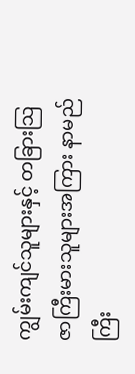ကျွမ်းကျင်သူများနှင့် တခြားသြဇာကြီးမားသူများအကြား နာမည်ကြီး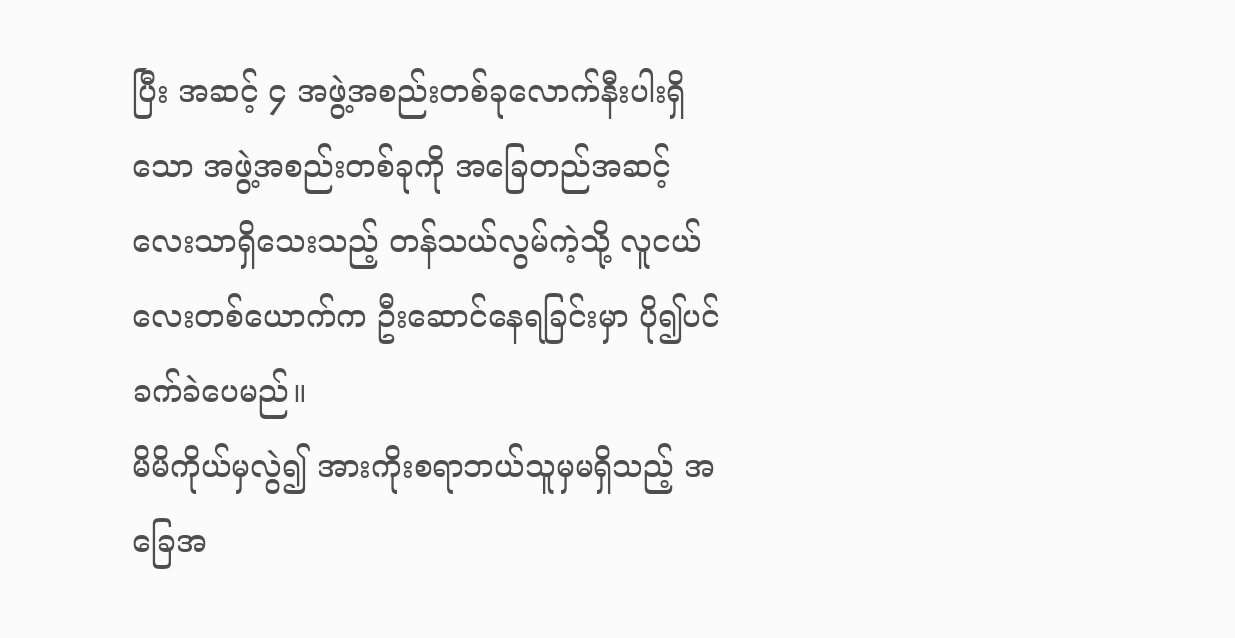ပြီး အဆင့် ၄ အဖွဲ့အစည်းတစ်ခုလောက်နီးပါးရှိသော အဖွဲ့အစည်းတစ်ခုကို အခြေတည်အဆင့်လေးသာရှိသေးသည့် တန်သယ်လွမ်ကဲ့သို့ လူငယ်လေးတစ်ယောက်က ဦးဆောင်နေရခြင်းမှာ ပို၍ပင်ခက်ခဲပေမည်။
မိမိကိုယ်မှလွဲ၍ အားကိုးစရာဘယ်သူမှမရှိသည့် အခြေအ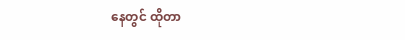နေတွင် ထိုတာ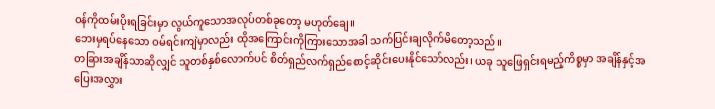ဝန်ကိုထမ်းပိုးရခြင်းမှာ လွယ်ကူသောအလုပ်တစ်ခုတော့ မဟုတ်ချေ။
ဘေးမှရပ်နေသော ဝမ်ရင်းကျဲမှာလည်း ထိုအကြောင်းကိုကြားသောအခါ သက်ပြင်းချလိုက်မိတော့သည်။
တခြားအချိန်သာဆိုလျှင် သူတစ်နှစ်လောက်ပင် စိတ်ရှည်လက်ရှည်စောင့်ဆိုင်းပေးနိုင်သော်လည်း၊ ယခု သူဖြေရှင်းရမည့်ကိစ္စမှာ အချိန်နှင့်အပြေးအလွှား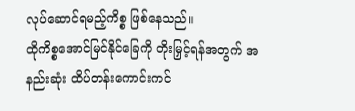လုပ်ဆောင်ရမည့်ကိစ္စ ဖြစ်နေသည်။
ထိုကိစ္စအောင်မြင်နိုင်ခြေကို တိုးမြှင့်ရန်အတွက် အနည်းဆုံး ထိပ်တန်းကောင်းကင်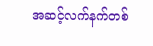အဆင့်လက်နက်တစ်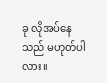ခု လိုအပ်နေသည် မဟုတ်ပါလား။